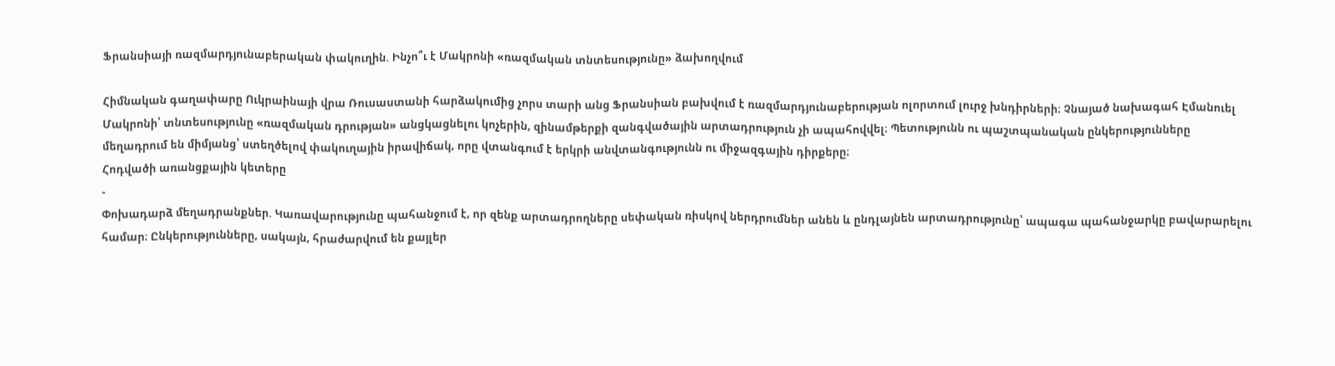Ֆրանսիայի ռազմարդյունաբերական փակուղին. Ինչո՞ւ է Մակրոնի «ռազմական տնտեսությունը» ձախողվում

Հիմնական գաղափարը Ուկրաինայի վրա Ռուսաստանի հարձակումից չորս տարի անց Ֆրանսիան բախվում է ռազմարդյունաբերության ոլորտում լուրջ խնդիրների։ Չնայած նախագահ Էմանուել Մակրոնի՝ տնտեսությունը «ռազմական դրության» անցկացնելու կոչերին, զինամթերքի զանգվածային արտադրություն չի ապահովվել։ Պետությունն ու պաշտպանական ընկերությունները մեղադրում են միմյանց՝ ստեղծելով փակուղային իրավիճակ, որը վտանգում է երկրի անվտանգությունն ու միջազգային դիրքերը։
Հոդվածի առանցքային կետերը
-
Փոխադարձ մեղադրանքներ. Կառավարությունը պահանջում է, որ զենք արտադրողները սեփական ռիսկով ներդրումներ անեն և ընդլայնեն արտադրությունը՝ ապագա պահանջարկը բավարարելու համար։ Ընկերությունները, սակայն, հրաժարվում են քայլեր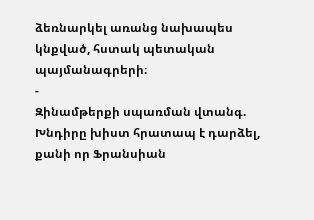ձեռնարկել առանց նախապես կնքված, հստակ պետական պայմանագրերի։
-
Զինամթերքի սպառման վտանգ. Խնդիրը խիստ հրատապ է դարձել, քանի որ Ֆրանսիան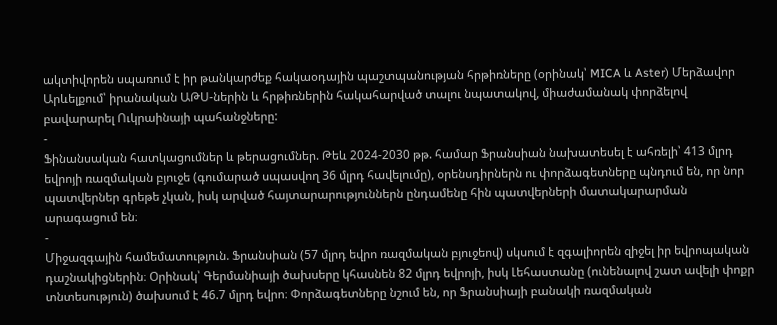ակտիվորեն սպառում է իր թանկարժեք հակաօդային պաշտպանության հրթիռները (օրինակ՝ MICA և Aster) Մերձավոր Արևելքում՝ իրանական ԱԹՍ-ներին և հրթիռներին հակահարված տալու նպատակով, միաժամանակ փորձելով բավարարել Ուկրաինայի պահանջները:
-
Ֆինանսական հատկացումներ և թերացումներ. Թեև 2024-2030 թթ. համար Ֆրանսիան նախատեսել է ահռելի՝ 413 մլրդ եվրոյի ռազմական բյուջե (գումարած սպասվող 36 մլրդ հավելումը), օրենսդիրներն ու փորձագետները պնդում են, որ նոր պատվերներ գրեթե չկան, իսկ արված հայտարարություններն ընդամենը հին պատվերների մատակարարման արագացում են։
-
Միջազգային համեմատություն. Ֆրանսիան (57 մլրդ եվրո ռազմական բյուջեով) սկսում է զգալիորեն զիջել իր եվրոպական դաշնակիցներին։ Օրինակ՝ Գերմանիայի ծախսերը կհասնեն 82 մլրդ եվրոյի, իսկ Լեհաստանը (ունենալով շատ ավելի փոքր տնտեսություն) ծախսում է 46.7 մլրդ եվրո։ Փորձագետները նշում են, որ Ֆրանսիայի բանակի ռազմական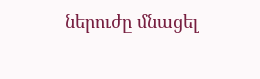ներուժը մնացել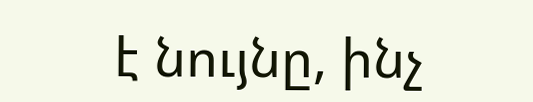է նույնը, ինչ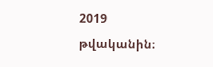2019 թվականին։